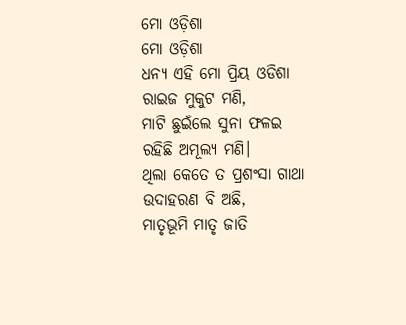ମୋ ଓଡ଼ିଶା
ମୋ ଓଡ଼ିଶା
ଧନ୍ୟ ଏହି ମୋ ପ୍ରିୟ ଓଡିଶା
ରାଇଜ ମୁକୁଟ ମଣି,
ମାଟି ଛୁଇଁଲେ ସୁନା ଫଳଇ
ରହିଛି ଅମୂଲ୍ୟ ମଣି।
ଥିଲା କେତେ ତ ପ୍ରଶଂସା ଗାଥା
ଉଦାହରଣ ବି ଅଛି,
ମାତୃଭୂମି ମାତୃ ଜାତି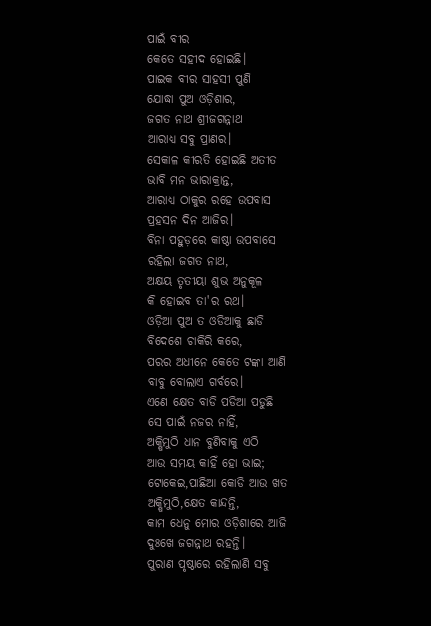ପାଇଁ ବୀର
କେତେ ସହୀଦ ହୋଇଛି।
ପାଇକ ବୀର ସାହସୀ ପୁଣି
ଯୋଦ୍ଧା ପୁଅ ଓଡ଼ିଶାର,
ଜଗତ ନାଥ ଶ୍ରୀଜଗନ୍ନାଥ
ଆରାଧ୍ୟ ସବୁ ପ୍ରାଣର।
ସେକାଳ କୀରତି ହୋଇଛି ଅତୀତ
ଭାବି ମନ ଭାରାକ୍ରାନ୍ତ,
ଆରାଧ୍ୟ ଠାକୁର ରହେ ଉପବାସ
ପ୍ରହସନ ଦିନ ଆଜିର।
ବିନା ପହୁଡ଼ରେ କାଷ୍ଠା ଉପବାସେ
ରହିଲା ଜଗତ ନାଥ,
ଅକ୍ଷୟ ତୃତୀୟା ଶୁଭ ଅନୁକୂଳ
କି ହୋଇବ ତା'ର ରଥ।
ଓଡ଼ିଆ ପୁଅ ତ ଓଡିଆକୁ ଛାଡି
ବିଦେଶେ ଚାକିରି କରେ,
ପରର ଅଧୀନେ କେତେ ଟଙ୍କା ଆଣି
ବାବୁ ବୋଲାଏ ଗର୍ବରେ।
ଏଣେ କ୍ଷେତ ବାଡି ପଡିଆ ପଡୁଛି
ସେ ପାଇଁ ନଜର ନାହିଁ,
ଅକ୍ଷିମୁଠି ଧାନ ବୁଣିବାକୁ ଏଠି
ଆଉ ସମୟ କାହିଁ ହୋ ଭାଇ;
ଟୋକେଇ,ପାଛିଆ କୋଡି ଆଉ ଖତ
ଅକ୍ଷିମୁଠି,କ୍ଷେତ କାନ୍ଦନ୍ତି,
କାମ ଧେନୁ ମୋର ଓଡ଼ିଶାରେ ଆଜି
ଦୁଃଖେ ଜଗନ୍ନାଥ ରହନ୍ତି।
ପୁରାଣ ପୃଷ୍ଠାରେ ରହିଲାଣି ସବୁ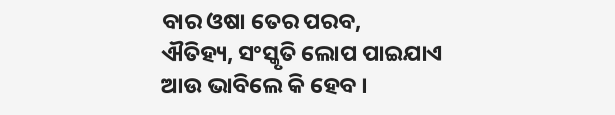ବାର ଓଷା ତେର ପରବ,
ଐତିହ୍ୟ, ସଂସ୍କୃତି ଲୋପ ପାଇଯାଏ
ଆଉ ଭାବିଲେ କି ହେବ ।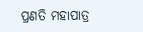ପ୍ରଣତି ମହାପାତ୍ର